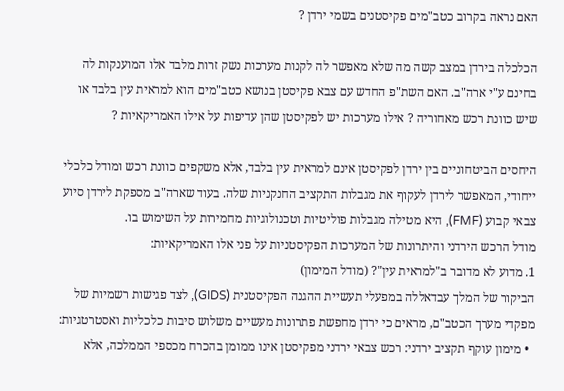האם נראה בקרוב כטב"מים פקיסטנים בשמי ירדן ?

הכלכלה בירדן במצב קשה מה שלא מאפשר לה לקנות מערכות נשק זרות מלבד אלו המוענקות לה בחינם ע"י ארה"ב. האם השת"פ החדש עם צבא פקיסטן בנושא כטב"מים הוא למראית עין בלבד או שיש כוונת רכש מאחוריה ? אילו מערכות יש לפקיסטן שהן עדיפות על אילו האמריקאיות ?

היחסים הביטחוניים בין ירדן לפקיסטן אינם למראית עין בלבד, אלא משקפים כוונת רכש ומודל כלכלי ייחודי, המאפשר לירדן לעקוף את מגבלות התקציב החנקניות שלה. בעוד שארה"ב מספקת לירדן סיוע צבאי קבוע (FMF), היא מטילה מגבלות פוליטיות וטכנולוגיות מחמירות על השימוש בו.
מודל הרכש הירדני והיתרונות של המערכות הפקיסטניות על פני אלו האמריקאיות:
1. מדוע לא מדובר ב"למראית עין"? (מודל המימון)
הביקור של המלך עבדאללה במפעלי תעשיית ההגנה הפקיסטנית (GIDS), לצד פגישות רשמיות של מפקדי מערך הכטב"ם, מראים כי ירדן מחפשת פתרונות מעשיים משלוש סיבות כלכליות ואסטרטגיות:
  • מימון עוקף תקציב ירדני: רכש צבאי ירדני מפקיסטן אינו ממומן בהכרח מכספי הממלכה, אלא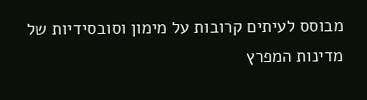מבוסס לעיתים קרובות על מימון וסובסידיות של מדינות המפרץ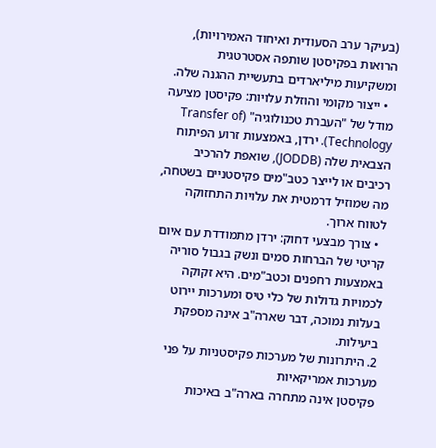(בעיקר ערב הסעודית ואיחוד האמירויות), הרואות בפקיסטן שותפה אסטרטגית ומשקיעות מיליארדים בתעשיית ההגנה שלה.
  • ייצור מקומי והוזלת עלויות: פקיסטן מציעה מודל של "העברת טכנולוגיה" (Transfer of Technology). ירדן, באמצעות זרוע הפיתוח הצבאית שלה (JODDB), שואפת להרכיב רכיבים או לייצר כטב"מים פקיסטניים בשטחה, מה שמוזיל דרמטית את עלויות התחזוקה לטווח ארוך.
  • צורך מבצעי דחוק: ירדן מתמודדת עם איום קריטי של הברחות סמים ונשק בגבול סוריה באמצעות רחפנים וכטב"מים. היא זקוקה לכמויות גדולות של כלי טיס ומערכות יירוט בעלות נמוכה, דבר שארה"ב אינה מספקת ביעילות.
2. היתרונות של מערכות פקיסטניות על פני מערכות אמריקאיות
פקיסטן אינה מתחרה בארה"ב באיכות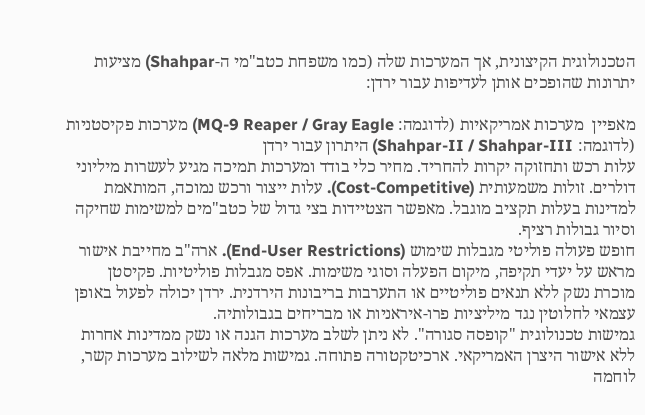הטכנולוגית הקיצונית, אך המערכות שלה (כמו משפחת כטב"מי ה-Shahpar) מציעות יתרונות שהופכים אותן לעדיפות עבור ירדן:

מאפיין  מערכות אמריקאיות (לדוגמה: MQ-9 Reaper / Gray Eagle) מערכות פקיסטניות (לדוגמה: Shahpar-II / Shahpar-III) היתרון עבור ירדן
עלות רכש ותחזוקה יקרות להחריד. מחיר כלי בודד ומערכות תמיכה מגיע לעשרות מיליוני דולרים. זולות משמעותית (Cost-Competitive). עלות ייצור ורכש נמוכה, המותאמת למדינות בעלות תקציב מוגבל. מאפשר הצטיידות בצי גדול של כטב"מים למשימות שחיקה וסיור גבולות רציף.
חופש פעולה פוליטי מגבלות שימוש (End-User Restrictions). ארה"ב מחייבת אישור מראש על יעדי תקיפה, מיקום הפעלה וסוגי משימות. אפס מגבלות פוליטיות. פקיסטן מוכרת נשק ללא תנאים פוליטיים או התערבות בריבונות הירדנית. ירדן יכולה לפעול באופן עצמאי לחלוטין נגד מיליציות פרו-איראניות או מבריחים בגבולותיה.
גמישות טכנולוגית "קופסה סגורה". לא ניתן לשלב מערכות הגנה או נשק ממדינות אחרות ללא אישור היצרן האמריקאי. ארכיטקטורה פתוחה. גמישות מלאה לשילוב מערכות קשר, לוחמה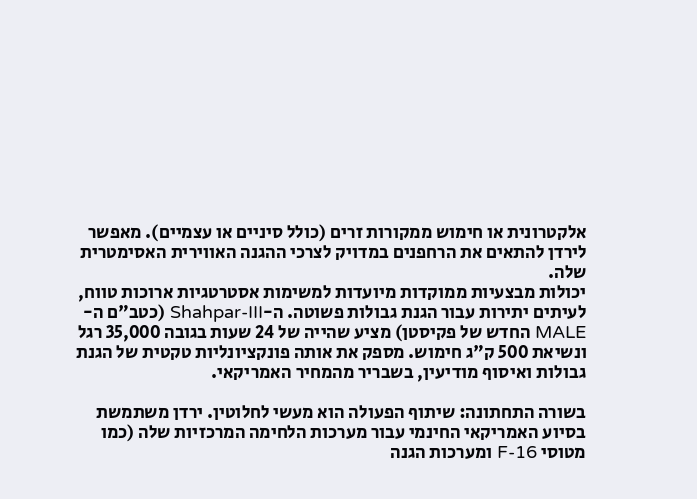אלקטרונית או חימוש ממקורות זרים (כולל סיניים או עצמיים). מאפשר לירדן להתאים את הרחפנים במדויק לצרכי ההגנה האווירית האסימטרית שלה.
יכולות מבצעיות ממוקדות מיועדות למשימות אסטרטגיות ארוכות טווח, לעיתים יתירות עבור הגנת גבולות פשוטה. ה-Shahpar-III (כטב"ם ה-MALE החדש של פקיסטן) מציע שהייה של 24 שעות בגובה 35,000 רגל ונשיאת 500 ק"ג חימוש. מספק את אותה פונקציונליות טקטית של הגנת גבולות ואיסוף מודיעין, בשבריר מהמחיר האמריקאי.

בשורה התחתונה: שיתוף הפעולה הוא מעשי לחלוטין. ירדן משתמשת בסיוע האמריקאי החינמי עבור מערכות הלחימה המרכזיות שלה (כמו מטוסי F-16 ומערכות הגנה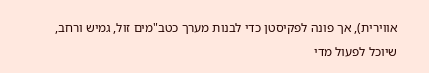אווירית), אך פונה לפקיסטן כדי לבנות מערך כטב"מים זול, גמיש ורחב, שיוכל לפעול מדי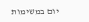יום במשימות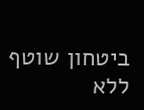ביטחון שוטף ללא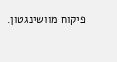פיקוח מוושינגטון.